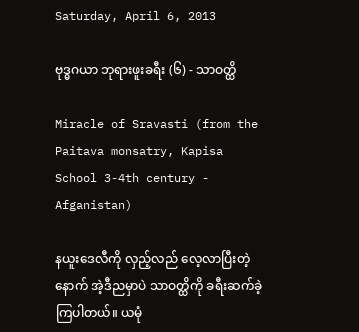Saturday, April 6, 2013

ဗုဒ္ဓဂယာ ဘုရားဖူးခရီး (၆) - သာဝတ္ထိ

Miracle of Sravasti (from the Paitava monsatry, Kapisa School 3-4th century - Afganistan)

နယူးဒေလီကို လှည့်လည် လေ့လာပြီးတဲ့နောက် အဲ့ဒီညမှာပဲ သာဝတ္ထိကို ခရီးဆက်ခဲ့ကြပါတယ်။ ယမုံ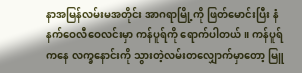နာအမြန်လမ်းမအတိုင်း အာဂရာမြို့ကို ဖြတ်မောင်းပြီး နံနက်ဝေလီဝေလင်းမှာ ကန်ပူရ်ကို ရောက်ပါတယ်။ ကန်ပူရ်ကနေ လက္ခနောင်းကို သွားတဲ့လမ်းတလျှောက်မှာတော့ မြူ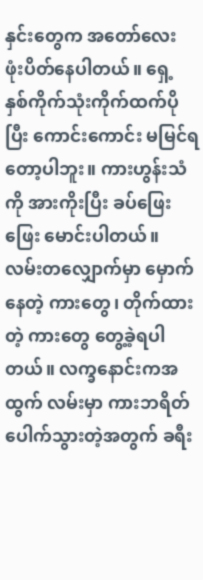နှင်းတွေက အတော်လေး ဖုံးပိတ်နေပါတယ်။ ရှေ့ နှစ်ကိုက်သုံးကိုက်ထက်ပိုပြီး ကောင်းကောင်း မမြင်ရတော့ပါဘူး။ ကားဟွန်းသံကို အားကိုးပြီး ခပ်ဖြေးဖြေး မောင်းပါတယ်။ လမ်းတလျှောက်မှာ မှောက်နေတဲ့ ကားတွေ၊ တိုက်ထားတဲ့ ကားတွေ တွေ့ခဲ့ရပါတယ်။ လက္ခနောင်းကအထွက် လမ်းမှာ ကားဘရိတ် ပေါက်သွားတဲ့အတွက် ခရီး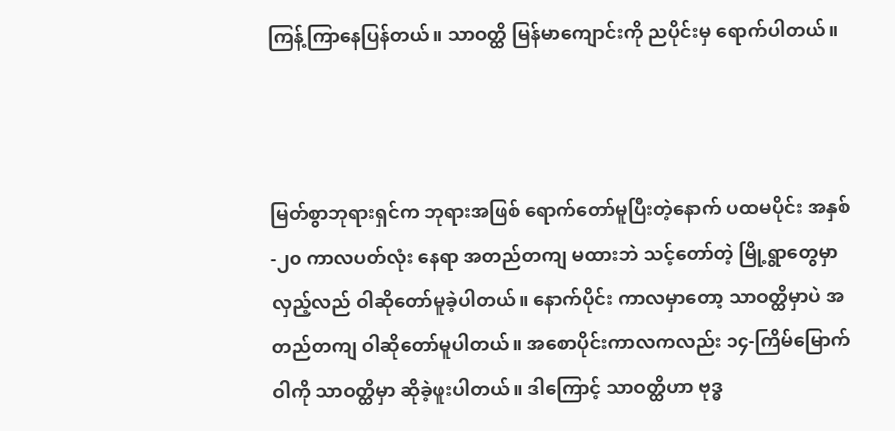ကြန့်ကြာနေပြန်တယ်။ သာဝတ္ထိ မြန်မာကျောင်းကို ညပိုင်းမှ ရောက်ပါတယ်။



မြတ်စွာဘုရားရှင်က ဘုရားအဖြစ် ရောက်တော်မူပြီးတဲ့နောက် ပထမပိုင်း အနှစ်-၂၀ ကာလပတ်လုံး နေရာ အတည်တကျ မထားဘဲ သင့်တော်တဲ့ မြို့ရွာတွေမှာ လှည့်လည် ဝါဆိုတော်မူခဲ့ပါတယ်။ နောက်ပိုင်း ကာလမှာတော့ သာဝတ္ထိမှာပဲ အတည်တကျ ဝါဆိုတော်မူပါတယ်။ အစောပိုင်းကာလကလည်း ၁၄-ကြိမ်မြောက် ဝါကို သာဝတ္ထိမှာ ဆိုခဲ့ဖူးပါတယ်။ ဒါကြောင့် သာဝတ္ထိဟာ ဗုဒ္ဓ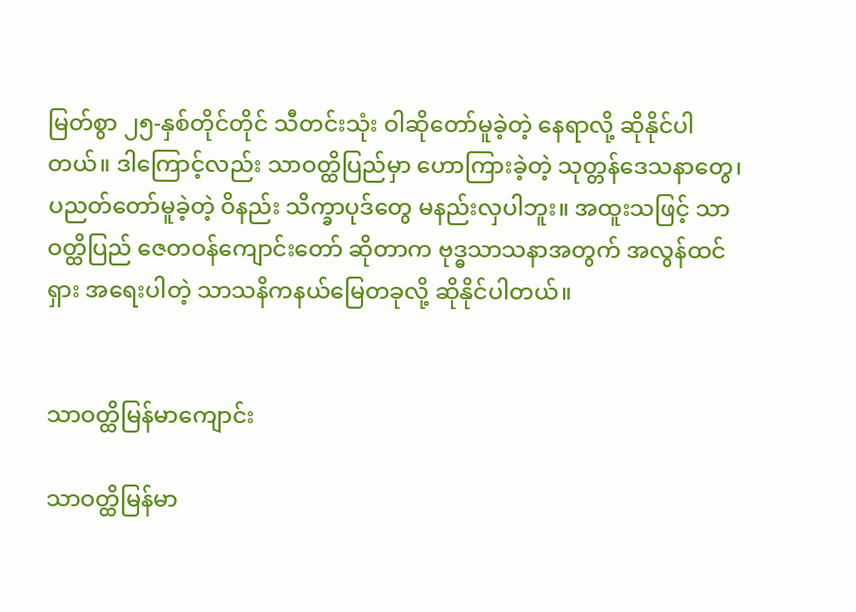မြတ်စွာ ၂၅-နှစ်တိုင်တိုင် သီတင်းသုံး ဝါဆိုတော်မူခဲ့တဲ့ နေရာလို့ ဆိုနိုင်ပါတယ်။ ဒါကြောင့်လည်း သာဝတ္ထိပြည်မှာ ဟောကြားခဲ့တဲ့ သုတ္တန်ဒေသနာတွေ၊ ပညတ်တော်မူခဲ့တဲ့ ဝိနည်း သိက္ခာပုဒ်တွေ မနည်းလှပါဘူး။ အထူးသဖြင့် သာဝတ္ထိပြည် ဇေတဝန်ကျောင်းတော် ဆိုတာက ဗုဒ္ဓသာသနာအတွက် အလွန်ထင်ရှား အရေးပါတဲ့ သာသနိကနယ်မြေတခုလို့ ဆိုနိုင်ပါတယ်။


သာဝတ္ထိမြန်မာကျောင်း

သာဝတ္ထိမြန်မာ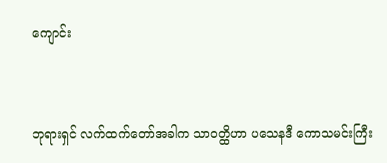ကျောင်း


ဘုရားရှင် လက်ထက်တော်အခါက သာဝတ္ထိဟာ ပသေနဒီ ကောသမင်းကြီး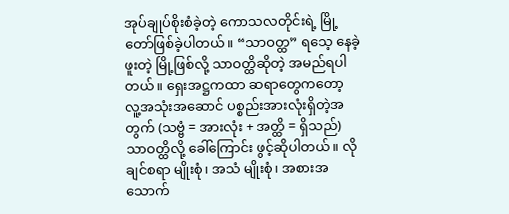အုပ်ချုပ်စိုးစံခဲ့တဲ့ ကောသလတိုင်းရဲ့ မြို့တော်ဖြစ်ခဲ့ပါတယ်။ “သာဝတ္ထ” ရသေ့ နေခဲ့ဖူးတဲ့ မြို့ဖြစ်လို့ သာဝတ္ထိဆိုတဲ့ အမည်ရပါတယ်။ ရှေးအဋ္ဌကထာ ဆရာတွေကတော့ လူ့အသုံးအဆောင် ပစ္စည်းအားလုံးရှိတဲ့အတွက် (သဗ္ဗံ = အားလုံး + အတ္ထိ = ရှိသည်) သာဝတ္ထိလို့ ခေါ်ကြောင်း ဖွင့်ဆိုပါတယ်။ လိုချင်စရာ မျိုးစုံ၊ အသံ မျိုးစုံ၊ အစားအသောက်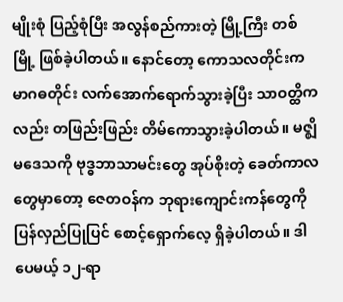မျိုးစုံ ပြည့်စုံပြီး အလွန်စည်ကားတဲ့ မြို့ကြီး တစ်မြို့ ဖြစ်ခဲ့ပါတယ်။ နောင်တော့ ကောသလတိုင်းက မာဂဓတိုင်း လက်အောက်ရောက်သွားခဲ့ပြီး သာဝတ္ထိကလည်း တဖြည်းဖြည်း တိမ်ကောသွားခဲ့ပါတယ်။ မဇ္ဈိမဒေသကို ဗုဒ္ဓဘာသာမင်းတွေ အုပ်စိုးတဲ့ ခေတ်ကာလတွေမှာတော့ ဇေတဝန်က ဘုရားကျောင်းကန်တွေကို ပြန်လှည်ပြုပြင် စောင့်ရှောက်လေ့ ရှိခဲ့ပါတယ်။ ဒါပေမယ့် ၁၂-ရာ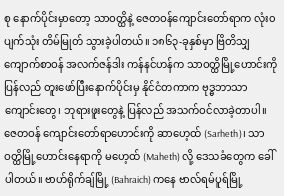စု နောက်ပိုင်းမှာတော့ သာဝတ္ထိနဲ့ ဇေတဝန်ကျောင်းတော်ရာက လုံး၀ ပျက်သုံး တိမ်မြုတ် သွားခဲ့ပါတယ်။ ၁၈၆၃-ခုနှစ်မှာ ဗြိတိသျှကျောက်စာဝန် အလက်ဇန်ဒါး ကန်နင်ဟန်က သာဝတ္ထိမြို့ဟောင်းကို ပြန်လည် တူးဖော်ပြီးနောက်ပိုင်းမှ နိုင်ငံတကာက ဗုဒ္ဓဘာသာကျောင်းတွေ၊ ဘုရားဖူးတွေနဲ့ ပြန်လည် အသက်ဝင်လာခဲ့တာပါ။ ဇေတဝန် ကျောင်းတော်ရာဟောင်းကို ဆာဟေ့ထ် (Sarheth)၊ သာဝတ္ထိမြို့ဟောင်းနေရာကို မဟေ့ထ် (Maheth) လို့ ဒေသခံတွေက ခေါ်ပါတယ်။ ဗာဟ်ရိုက်ချ်မြို့ (Bahraich) ကနေ ဗာလ်ရမ်ပူရ်မြို့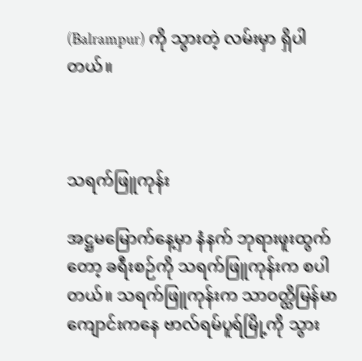(Balrampur) ကို သွားတဲ့ လမ်းမှာ ရှိပါတယ်။



သရက်ဖြူကုန်း

အဋ္ဌမမြောက်နေ့မှာ နံနက် ဘုရားဖူးထွက်တော့ ခရီးစဉ်ကို သရက်ဖြူကုန်းက စပါတယ်။ သရက်ဖြူကုန်းက သာဝတ္ထိမြန်မာကျောင်းကနေ ဗာလ်ရမ်ပူရ်မြို့ကို သွား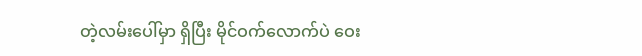တဲ့လမ်းပေါ်မှာ ရှိပြီး မိုင်ဝက်လောက်ပဲ ဝေး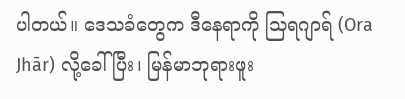ပါတယ်။ ဒေသခံတွေက ဒီနေရာကို သြရဂျာရ် (Ora Jhār) လို့ခေါ်ပြီး၊ မြန်မာဘုရားဖူး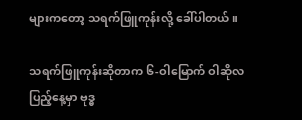များကတော့ သရက်ဖြူကုန်းလို့ ခေါ်ပါတယ်။

သရက်ဖြူကုန်းဆိုတာက ၆-ဝါမြောက် ဝါဆိုလပြည့်နေ့မှာ ဗုဒ္ဓ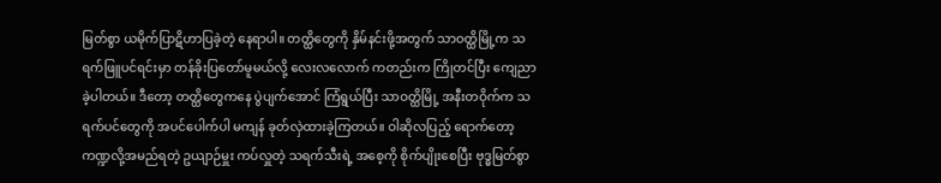မြတ်စွာ ယမိုက်ပြာဋိဟာပြခဲ့တဲ့ နေရာပါ။ တတ္ထိတွေကို နှိမ်နင်းဖို့အတွက် သာဝတ္ထိမြို့က သရက်ဖြူပင်ရင်းမှာ တန်ခိုးပြတော်မူမယ်လို့ လေးလလောက် ကတည်းက ကြိုတင်ပြီး ကျေညာခဲ့ပါတယ်။ ဒီတော့ တတ္ထိတွေကနေ ပွဲပျက်အောင် ကြံရွယ်ပြီး သာဝတ္ထိမြို့ အနီးတဝိုက်က သရက်ပင်တွေကို အပင်ပေါက်ပါ မကျန် ခုတ်လှဲထားခဲ့ကြတယ်။ ဝါဆိုလပြည့် ရောက်တော့ ကဏ္ဍလို့အမည်ရတဲ့ ဥယျာဉ်မှူး ကပ်လှူတဲ့ သရက်သီးရဲ့ အစေ့ကို စိုက်ပျိုးစေပြီး ဗုဒ္ဓမြတ်စွာ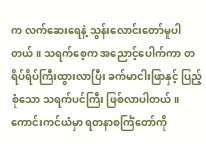က လက်ဆေးရေနဲ့ သွန်းလောင်းတော်မူပါတယ်။ သရက်စေ့က အညောင့်ပေါက်ကာ တရိပ်ရိပ်ကြီးထွားလာပြီး ခက်မာငါးဖြာနှင့် ပြည့်စုံသော သရက်ပင်ကြီး ဖြစ်လာပါတယ်။ ကောင်းကင်ယံမှာ ရတနာစင်္ကြံတော်ကို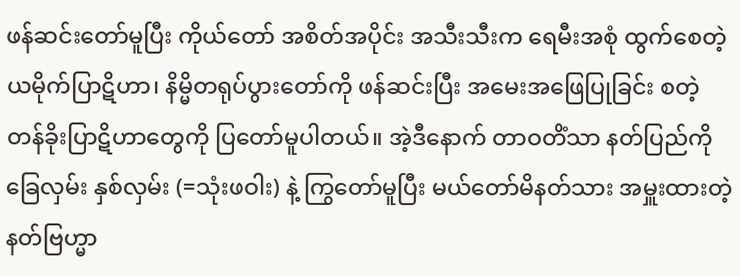ဖန်ဆင်းတော်မူပြီး ကိုယ်တော် အစိတ်အပိုင်း အသီးသီးက ရေမီးအစုံ ထွက်စေတဲ့ ယမိုက်ပြာဋိဟာ၊ နိမ္မိတရုပ်ပွားတော်ကို ဖန်ဆင်းပြီး အမေးအဖြေပြုခြင်း စတဲ့ တန်ခိုးပြာဋိဟာတွေကို ပြတော်မူပါတယ်။ အဲ့ဒီနောက် တာဝတိံသာ နတ်ပြည်ကို ခြေလှမ်း နှစ်လှမ်း (=သုံးဖဝါး) နဲ့ ကြွတော်မူပြီး မယ်တော်မိနတ်သား အမှူးထားတဲ့ နတ်ဗြဟ္မာ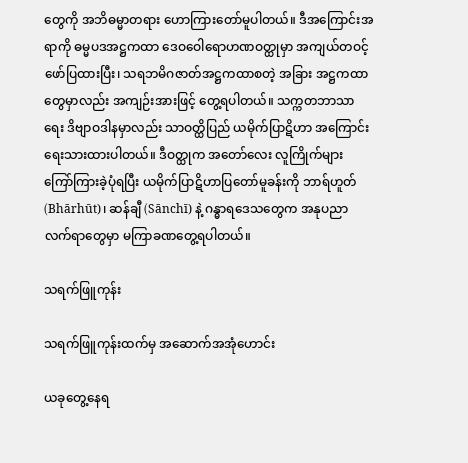တွေကို အဘိဓမ္မာတရား ဟောကြားတော်မူပါတယ်။ ဒီအကြောင်းအရာကို ဓမ္မပဒအဋ္ဌကထာ ဒေဝဝေါရောဟဏဝတ္ထုမှာ အကျယ်တဝင့် ဖော်ပြထားပြီး၊ သရဘမိဂဇာတ်အဋ္ဌကထာစတဲ့ အခြား အဋ္ဌကထာတွေမှာလည်း အကျဉ်းအားဖြင့် တွေ့ရပါတယ်။ သက္ကတဘာသာရေး ဒိဗျာဝဒါနမှာလည်း သာဝတ္ထိပြည် ယမိုက်ပြာဋိဟာ အကြောင်း ရေးသားထားပါတယ်။ ဒီဝတ္ထုက အတော်လေး လူကြိုက်များ ကြော်ကြားခဲ့ပုံရပြီး ယမိုက်ပြာဋိဟာပြတော်မူခန်းကို ဘာရ်ဟူတ် (Bhārhūt)၊ ဆန်ချီ (Sānchī) နဲ့ ဂန္ဓာရဒေသတွေက အနုပညာလက်ရာတွေမှာ မကြာခဏတွေ့ရပါတယ်။

သရက်ဖြူကုန်း

သရက်ဖြူကုန်းထက်မှ အဆောက်အအုံဟောင်း

ယခုတွေ့နေရ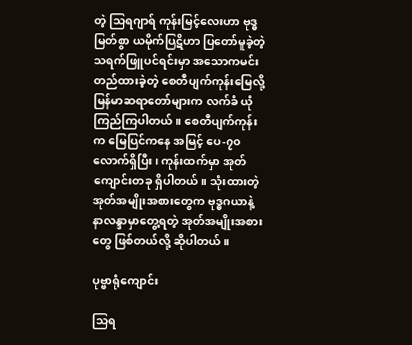တဲ့ သြရဂျာရ် ကုန်းမြင့်လေးဟာ ဗုဒ္ဓမြတ်စွာ ယမိုက်ပြဋိဟာ ပြတော်မူခဲ့တဲ့ သရက်ဖြူပင်ရင်းမှာ အသောကမင်း တည်ထားခဲ့တဲ့ စေတီပျက်ကုန်းမြေလို့ မြန်မာဆရာတော်များက လက်ခံ ယုံကြည်ကြပါတယ်။ စေတီပျက်ကုန်းက မြေပြင်ကနေ အမြင့် ပေ-၇၀ လောက်ရှိပြီး၊ ကုန်းထက်မှာ အုတ်ကျောင်းတခု ရှိပါတယ်။ သုံးထားတဲ့ အုတ်အမျိုးအစားတွေက ဗုဒ္ဓဂယာနဲ့ နာလန္ဒာမှာတွေ့ရတဲ့ အုတ်အမျိုးအစားတွေ ဖြစ်တယ်လို့ ဆိုပါတယ်။

ပုဗ္ဗာရုံကျောင်း

သြရ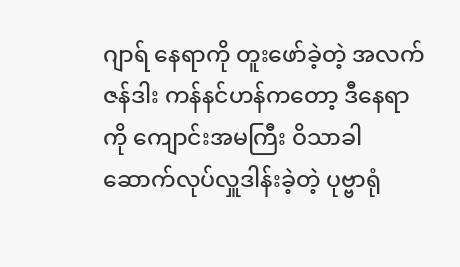ဂျာရ် နေရာကို တူးဖော်ခဲ့တဲ့ အလက်ဇန်ဒါး ကန်နင်ဟန်ကတော့ ဒီနေရာကို ကျောင်းအမကြီး ဝိသာခါ ဆောက်လုပ်လှူဒါန်းခဲ့တဲ့ ပုဗ္ဗာရုံ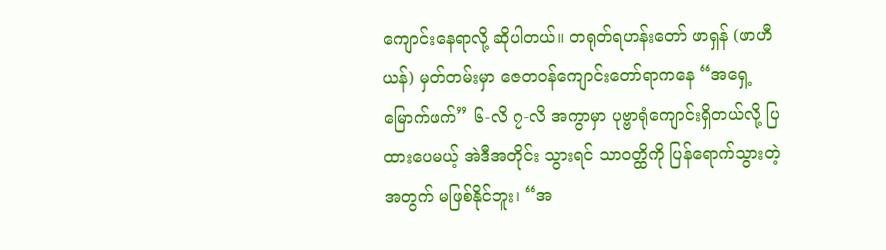ကျောင်းနေရာလို့ ဆိုပါတယ်။ တရုတ်ရဟန်းတော် ဖာရှန် (ဖာဟီယန်) မှတ်တမ်းမှာ ဇေတဝန်ကျောင်းတော်ရာကနေ “အရှေ့မြောက်ဖက်” ၆-လိ ၇-လိ အကွာမှာ ပုဗ္ဗာရုံကျောင်းရှိတယ်လို့ ပြထားပေမယ့် အဲဒီအတိုင်း သွားရင် သာဝတ္ထိကို ပြန်ရောက်သွားတဲ့အတွက် မဖြစ်နိုင်ဘူး၊ “အ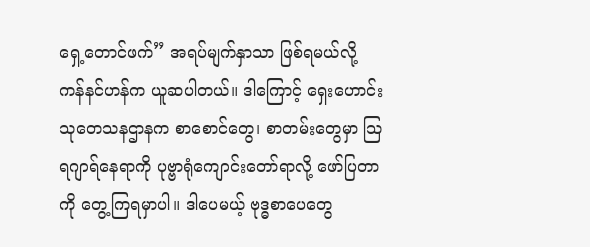ရှေ့တောင်ဖက်” အရပ်မျက်နှာသာ ဖြစ်ရမယ်လို့ ကန်နင်ဟန်က ယူဆပါတယ်။ ဒါကြောင့် ရှေးဟောင်းသုတေသနဌာနက စာစောင်တွေ၊ စာတမ်းတွေမှာ သြရဂျာရ်နေရာကို ပုဗ္ဗာရုံကျောင်းတော်ရာလို့ ဖော်ပြတာကို တွေ့ကြရမှာပါ။ ဒါပေမယ့် ဗုဒ္ဓစာပေတွေ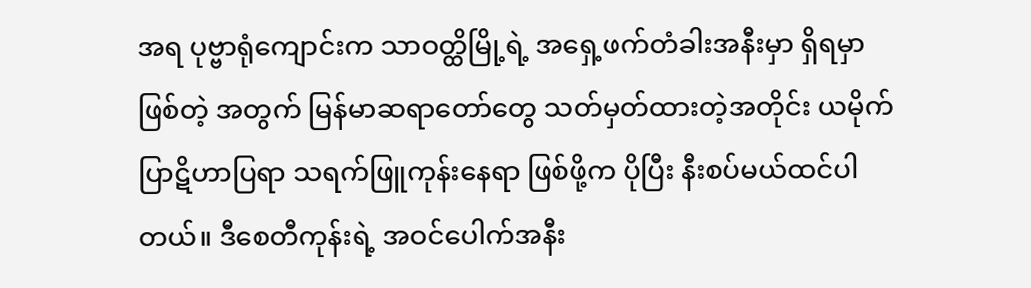အရ ပုဗ္ဗာရုံကျောင်းက သာဝတ္ထိမြို့ရဲ့ အရှေ့ဖက်တံခါးအနီးမှာ ရှိရမှာဖြစ်တဲ့ အတွက် မြန်မာဆရာတော်တွေ သတ်မှတ်ထားတဲ့အတိုင်း ယမိုက်ပြာဋိဟာပြရာ သရက်ဖြူကုန်းနေရာ ဖြစ်ဖို့က ပိုပြီး နီးစပ်မယ်ထင်ပါတယ်။ ဒီစေတီကုန်းရဲ့ အဝင်ပေါက်အနီး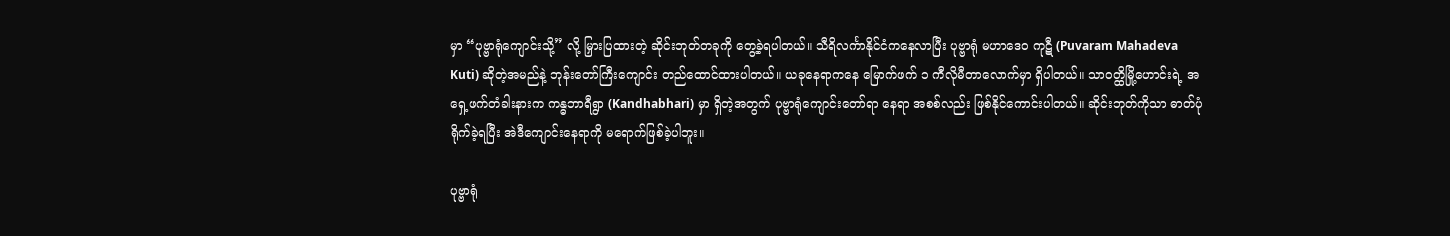မှာ “ပုဗ္ဗာရုံကျောင်းသို့” လို့ မြှားပြထားတဲ့ ဆိုင်းဘုတ်တခုကို တွေ့ခဲ့ရပါတယ်။ သီရိလင်္ကာနိုင်ငံကနေလာပြီး ပုဗ္ဗာရုံ မဟာဒေ၀ ကုဋီ (Puvaram Mahadeva Kuti) ဆိုတဲ့အမည်နဲ့ ဘုန်းတော်ကြီးကျောင်း တည်ထောင်ထားပါတယ်။ ယခုနေရာကနေ မြောက်ဖက် ၁ ကီလိုမီတာလောက်မှာ ရှိပါတယ်။ သာဝတ္ထိမြို့ဟောင်းရဲ့ အရှေ့ဖက်တံခါးနားက ကန္ဓဘာရီရွာ (Kandhabhari) မှာ ရှိတဲ့အတွက် ပုဗ္ဗာရုံကျောင်းတော်ရာ နေရာ အစစ်လည်း ဖြစ်နိုင်ကောင်းပါတယ်။ ဆိုင်းဘုတ်ကိုသာ ဓာတ်ပုံရိုက်ခဲ့ရပြီး အဲဒီကျောင်းနေရာကို မရောက်ဖြစ်ခဲ့ပါဘူး။

ပုဗ္ဗာရုံ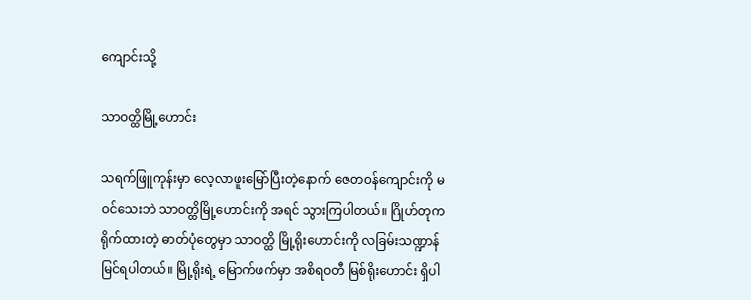ကျောင်းသို့

သာဝတ္ထိမြို့ဟောင်း

သရက်ဖြူကုန်းမှာ လေ့လာဖူးမြော်ပြီးတဲ့နောက် ဇေတဝန်ကျောင်းကို မဝင်သေးဘဲ သာဝတ္ထိမြို့ဟောင်းကို အရင် သွားကြပါတယ်။ ဂြိုဟ်တုက ရိုက်ထားတဲ့ ဓာတ်ပုံတွေမှာ သာဝတ္ထိ မြို့ရိုးဟောင်းကို လခြမ်းသဏ္ဍာန် မြင်ရပါတယ်။ မြို့ရိုးရဲ့ မြောက်ဖက်မှာ အစိရဝတီ မြစ်ရိုးဟောင်း ရှိပါ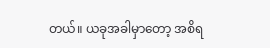တယ်။ ယခုအခါမှာတော့ အစိရ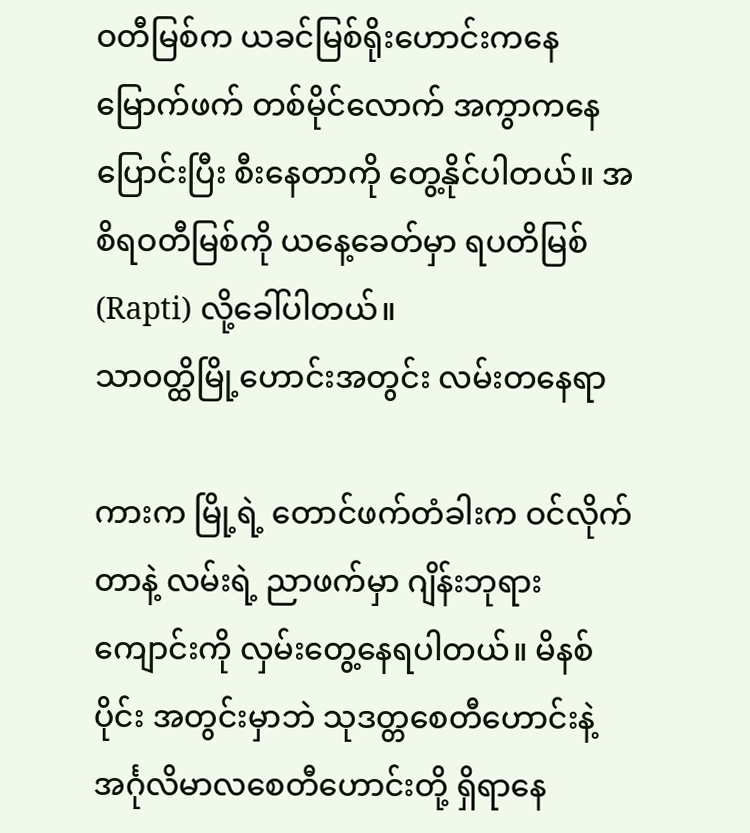ဝတီမြစ်က ယခင်မြစ်ရိုးဟောင်းကနေ မြောက်ဖက် တစ်မိုင်လောက် အကွာကနေ ပြောင်းပြီး စီးနေတာကို တွေ့နိုင်ပါတယ်။ အစိရဝတီမြစ်ကို ယနေ့ခေတ်မှာ ရပတိမြစ် (Rapti) လို့ခေါ်ပါတယ်။
သာဝတ္ထိမြို့ဟောင်းအတွင်း လမ်းတနေရာ

ကားက မြို့ရဲ့ တောင်ဖက်တံခါးက ဝင်လိုက်တာနဲ့ လမ်းရဲ့ ညာဖက်မှာ ဂျိန်းဘုရားကျောင်းကို လှမ်းတွေ့နေရပါတယ်။ မိနစ်ပိုင်း အတွင်းမှာဘဲ သုဒတ္တစေတီဟောင်းနဲ့ အင်္ဂုလိမာလစေတီဟောင်းတို့ ရှိရာနေ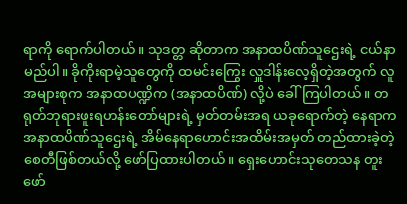ရာကို ရောက်ပါတယ်။ သုဒတ္တ ဆိုတာက အနာထပိဏ်သူဌေးရဲ့ ငယ်နာမည်ပါ။ ခိုကိုးရာမဲ့သူတွေကို ထမင်းကြွေး လှူဒါန်းလေ့ရှိတဲ့အတွက် လူအများစုက အနာထပဏ္ဍိက (အနာထပိဏ်) လို့ပဲ ခေါ်ကြပါတယ်။ တရုတ်ဘုရားဖူးရဟန်းတော်များရဲ့ မှတ်တမ်းအရ ယခုရောက်တဲ့ နေရာက အနာထပိဏ်သူဌေးရဲ့ အိမ်နေရာဟောင်းအထိမ်းအမှတ် တည်ထားခဲ့တဲ့ စေတီဖြစ်တယ်လို့ ဖော်ပြထားပါတယ်။ ရှေးဟောင်းသုတေသန တူးဖော်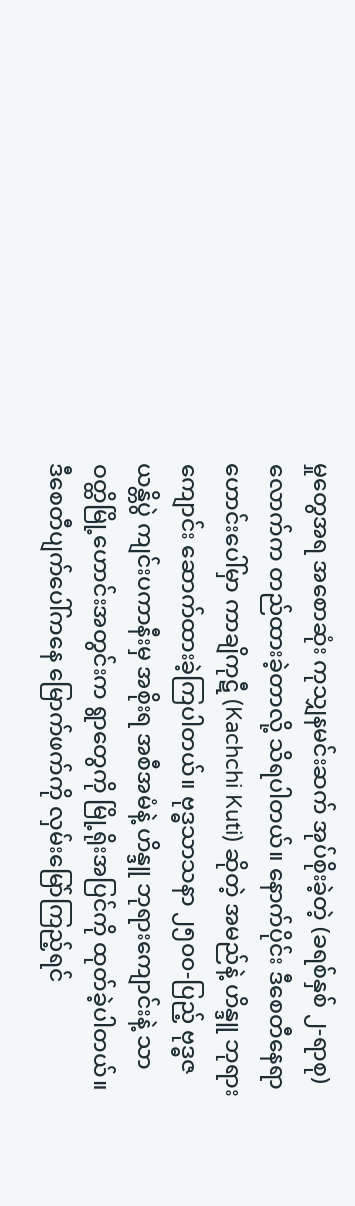မှုတွေအရ အစောဆုံး ကုသျှနမင်းဆက် အုပ်စိုးခဲ့တဲ့ (ခရစ်နှစ် ၂-ရာစု) လောက်က တည်ထားခဲ့တာလို့ သိရပါတယ်။ နောက်ပိုင်း ဒီစေတီနေရာဟောင်းပေါ်မှာ ကာချိကုဋီ (Kachchi Kuti) ဆိုတဲ့ အမည်နဲ့ ဟိန္ဒူ ဘုရားကျောင်း ဆောက်ထားခဲ့ကြပါတယ်။ ဗုဒ္ဓသာသနာ ၂၅၀၀-ပြည့် ဗုဒ္ဓဇယန္တိပွဲ ကျင်းပကာနီးမှ အစိုးရ အစီအမံနဲ့ ဟိန္ဒူ ဘုရားကျောင်းနဲ့ သာဝတ္ထိမြို့ဟောင်းအတွင်းက ရွာတွေကို မြို့ရိုးအပြင်ကို ထုတ်ခဲ့ပါတယ်။ ဒီစေတီပျက်ပေါ်ကနေ မြောက်ဖက်ကို လှမ်းမြော်ကြည့်ရင်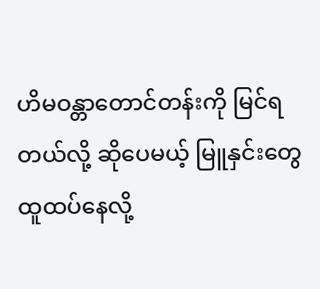ဟိမဝန္တာတောင်တန်းကို မြင်ရတယ်လို့ ဆိုပေမယ့် မြူနှင်းတွေ ထူထပ်နေလို့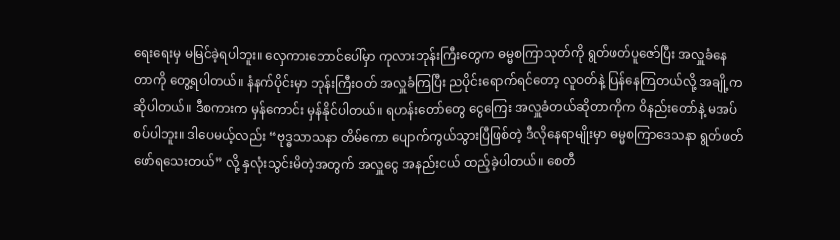ရေးရေးမှ မမြင်ခဲ့ရပါဘူး။ လှေကားဘောင်ပေါ်မှာ ကုလားဘုန်းကြီးတွေက ဓမ္မစကြာသုတ်ကို ရွတ်ဖတ်ပူဇော်ပြီး အလှူခံနေတာကို တွေ့ရပါတယ်။ နံနက်ပိုင်းမှာ ဘုန်းကြီးဝတ် အလှူခံကြပြီး ညပိုင်းရောက်ရင်တော့ လူဝတ်နဲ့ ပြန်နေကြတယ်လို့ အချို့က ဆိုပါတယ်။ ဒီစကားက မှန်ကောင်း မှန်နိုင်ပါတယ်။ ရဟန်းတော်တွေ ငွေကြေး အလှူခံတယ်ဆိုတာကိုက ဝိနည်းတော်နဲ့ မအပ်စပ်ပါဘူး။ ဒါပေမယ့်လည်း “ဗုဒ္ဓသာသနာ တိမ်ကော ပျောက်ကွယ်သွားပြီဖြစ်တဲ့ ဒီလိုနေရာမျိုးမှာ ဓမ္မစကြာဒေသနာ ရွတ်ဖတ်ဖော်ရသေးတယ်” လို့ နှလုံးသွင်းမိတဲ့အတွက် အလှူငွေ အနည်းငယ် ထည့်ခဲ့ပါတယ်။ စေတီ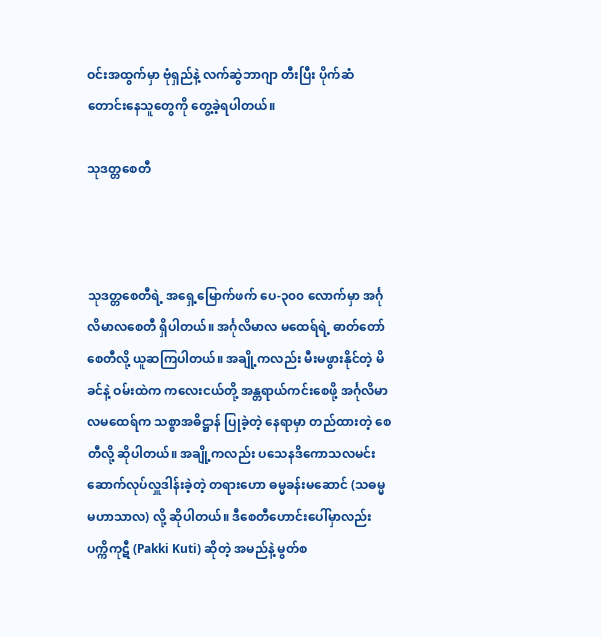ဝင်းအထွက်မှာ ဗုံရှည်နဲ့ လက်ဆွဲဘာဂျာ တီးပြီး ပိုက်ဆံတောင်းနေသူတွေကို တွေ့ခဲ့ရပါတယ်။

သုဒတ္တစေတီ



သုဒတ္တစေတီရဲ့ အရှေ့မြောက်ဖက် ပေ-၃၀၀ လောက်မှာ အင်္ဂုလိမာလစေတီ ရှိပါတယ်။ အင်္ဂုလိမာလ မထေရ်ရဲ့ ဓာတ်တော်စေတီလို့ ယူဆကြပါတယ်။ အချို့ကလည်း မီးမဖွားနိုင်တဲ့ မိခင်နဲ့ ဝမ်းထဲက ကလေးငယ်တို့ အန္တရာယ်ကင်းစေဖို့ အင်္ဂုလိမာလမထေရ်က သစ္စာအဓိဋ္ဌာန် ပြုခဲ့တဲ့ နေရာမှာ တည်ထားတဲ့ စေတီလို့ ဆိုပါတယ်။ အချို့ကလည်း ပသေနဒိကောသလမင်း ဆောက်လုပ်လှူဒါန်းခဲ့တဲ့ တရားဟော ဓမ္မခန်းမဆောင် (သဓမ္မမဟာသာလ) လို့ ဆိုပါတယ်။ ဒီစေတီဟောင်းပေါ်မှာလည်း ပက္ကိကုဋီ (Pakki Kuti) ဆိုတဲ့ အမည်နဲ့ မွတ်စ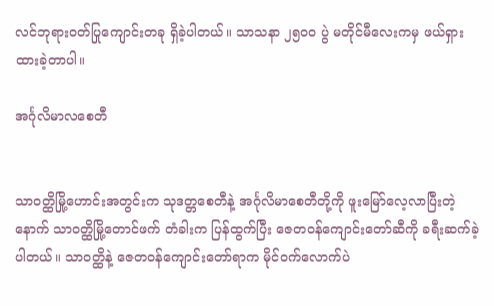လင်ဘုရားဝတ်ပြုကျောင်းတခု ရှိခဲ့ပါတယ်။ သာသနာ ၂၅၀၀ ပွဲ မတိုင်မီလေးကမှ ဖယ်ရှားထားခဲ့တာပါ။

အင်္ဂုလိမာလစေတီ


သာဝတ္ထိမြို့ဟောင်းအတွင်းက သုဒတ္တစေတီနဲ့ အင်္ဂုလိမာစေတီတို့ကို ဖူးမြော်လေ့လာပြီးတဲ့နောက် သာဝတ္ထိမြို့တောင်ဖက် တံခါးက ပြန်ထွက်ပြီး ဇေတဝန်ကျောင်းတော်ဆီကို ခရီးဆက်ခဲ့ပါတယ်။ သာဝတ္ထိနဲ့ ဇေတဝန်ကျောင်းတော်ရာက မိုင်ဝက်လောက်ပဲ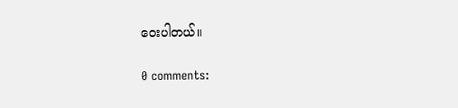ဝေးပါတယ်။

0 comments: